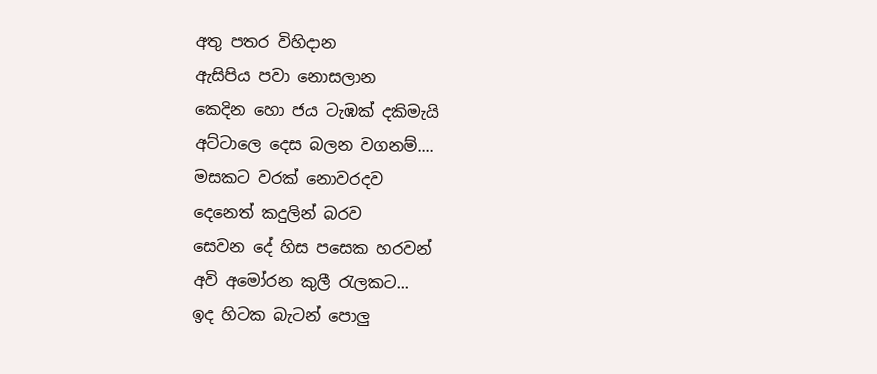අතු පතර විහිදාන
ඇසිපිය පවා නොසලාන
කෙදින හො ජය ටැඹක් දකිමැයි
අට්ටාලෙ දෙස බලන වගනම්....
මසකට වරක් නොවරදව
දෙනෙත් කදුලින් බරව
සෙවන දේ හිස පසෙක හරවන්
අවි අමෝරන කුලී රැලකට...
ඉද හිටක බැටන් පොලු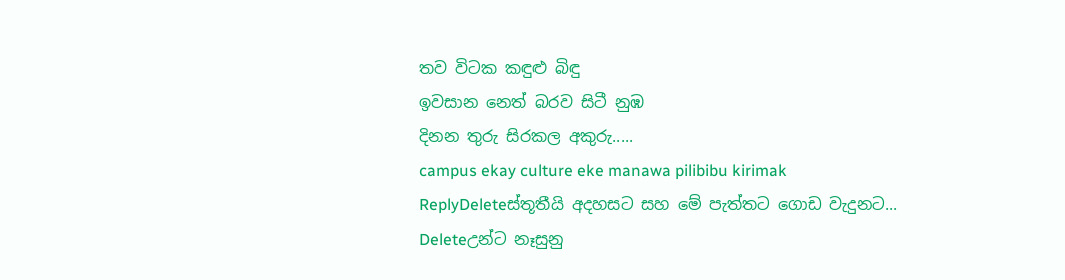තව විටක කඳුළු බිඳු
ඉවසාන නෙත් බරව සිටී නුඹ
දිනන තුරු සිරකල අකුරු.....
campus ekay culture eke manawa pilibibu kirimak
ReplyDeleteස්තූතීයි අදහසට සහ මේ පැත්තට ගොඩ වැදුනට...
Deleteඋන්ට නෑසුනු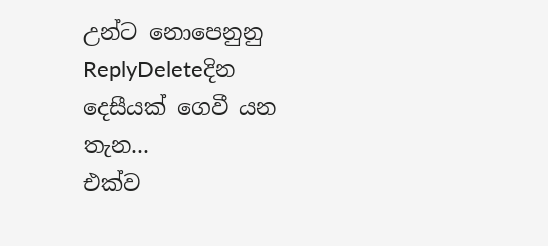උන්ට නොපෙනුනු
ReplyDeleteදින දෙසීයක් ගෙවී යන තැන...
එක්ව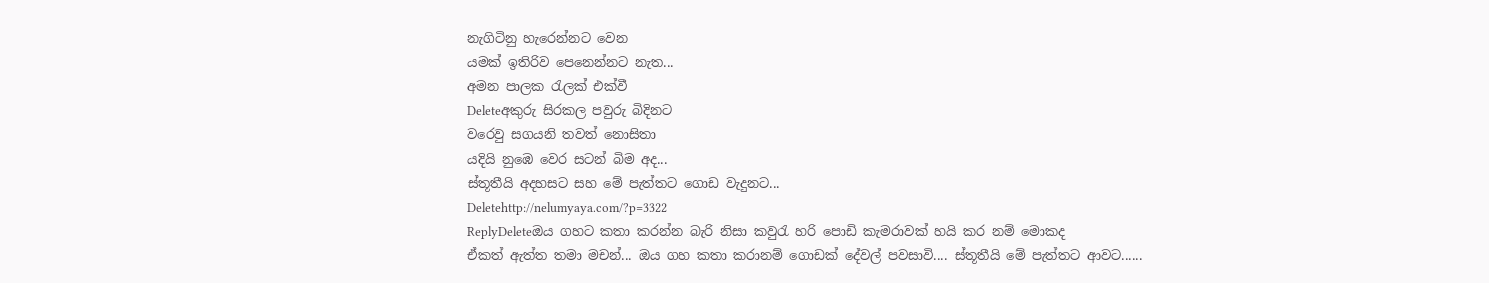නැගිටිනු හැරෙන්නට වෙන
යමක් ඉතිරිව පෙනෙන්නට නැත...
අමන පාලක රැලක් එක්වී
Deleteඅකුරු සිරකල පවුරු බිදිනට
වරෙවු සගයනි තවත් නොසිතා
යදියි නුඹෙ වෙර සටන් බිම අද...
ස්තූතීයි අදහසට සහ මේ පැත්තට ගොඩ වැදුනට...
Deletehttp://nelumyaya.com/?p=3322
ReplyDeleteඔය ගහට කතා කරන්න බැරි නිසා කවුරැ හරි පොඩි කැමරාවක් හයි කර නම් මොකද
ඒකත් ඇත්ත තමා මචන්... ඔය ගහ කතා කරානම් ගොඩක් දේවල් පවසාවි.... ස්තූතීයි මේ පැත්තට ආවට......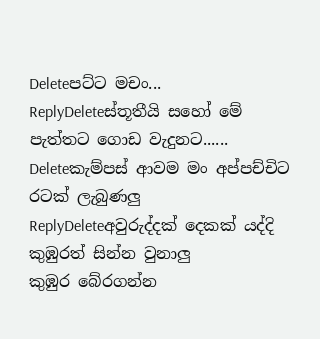Deleteපට්ට මචං...
ReplyDeleteස්තූතීයි සහෝ මේ පැත්තට ගොඩ වැදුනට......
Deleteකැම්පස් ආවම මං අප්පච්චිට රටක් ලැබුණලු
ReplyDeleteඅවුරුද්දක් දෙකක් යද්දි කුඹුරත් සින්න වුනාලු
කුඹුර බේරගන්න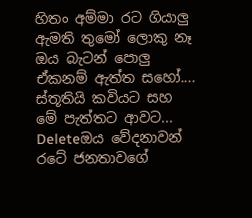හිතං අම්මා රට ගියාලු
ඇමති තුමෝ ලොකු නෑ ඔය බැටන් පොලු
ඒකනම් ඇත්ත සහෝ.... ස්තූතියි කවියට සහ මේ පැත්තට ආවට...
Deleteඔය වේදනාවන් රටේ ජනතාවගේ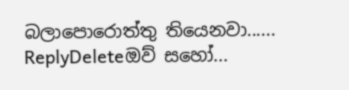බලාපොරොත්තු තියෙනවා......
ReplyDeleteඔව් සහෝ...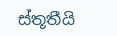ස්තූතීයි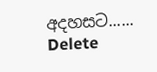අදහසට......
Delete